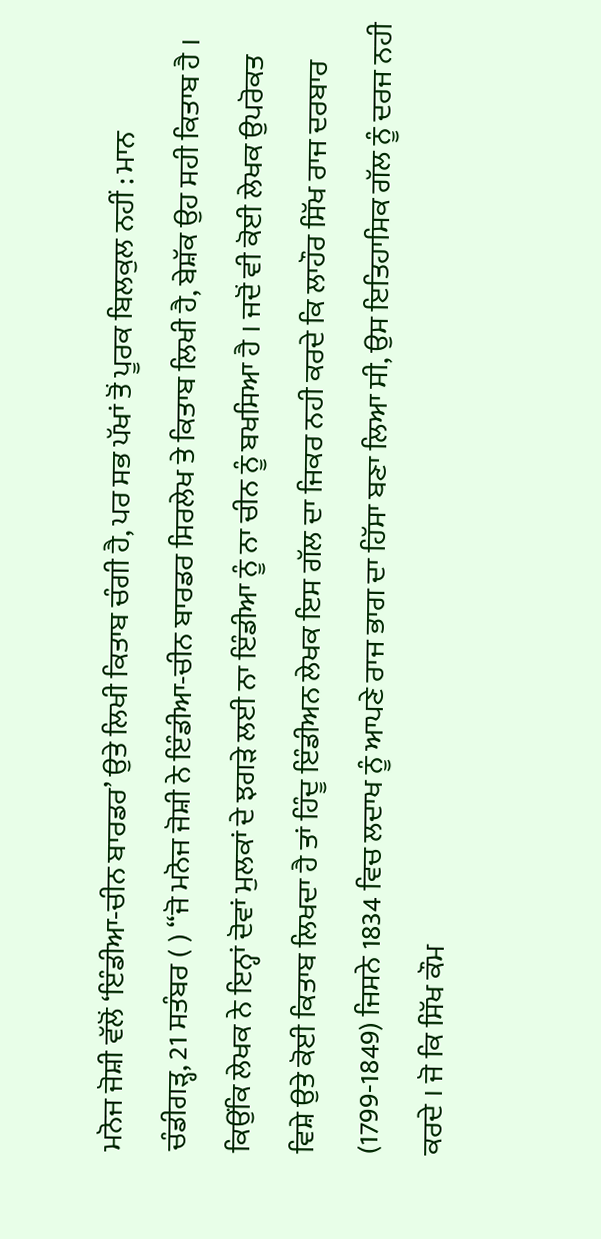ਮਨੋਜ ਜੋਸ਼ੀ ਵੱਲੋਂ ‘ਇੰਡੀਆ-ਚੀਨ ਬਾਰਡਰ’ ਉਤੇ ਲਿਖੀ ਕਿਤਾਬ ਚੰਗੀ ਹੈ, ਪਰ ਸਭ ਪੱਖਾਂ ਤੋਂ ਪੂਰਕ ਬਿਲਕੁਲ ਨਹੀਂ : ਮਾਨ
ਚੰਡੀਗੜ੍ਹ, 21 ਸਤੰਬਰ ( ) “ਜੋ ਮਨੋਜ ਜੋਸ਼ੀ ਨੇ ਇੰਡੀਆ-ਚੀਨ ਬਾਰਡਰ ਸਿਰਲੇਖ ਤੇ ਕਿਤਾਬ ਲਿਖੀ ਹੈ, ਬੇਸ਼ੱਕ ਉਹ ਸਹੀ ਕਿਤਾਬ ਹੈ । ਕਿਉਂਕਿ ਲੇਖਕ ਨੇ ਇਨ੍ਹਾਂ ਦੋਵਾਂ ਮੁਲਕਾਂ ਦੇ ਝਗੜੇ ਲਈ ਨਾ ਇੰਡੀਆ ਨੂੰ ਨਾ ਚੀਨ ਨੂੰ ਬਖਸਿਆ ਹੈ । ਜਦੋਂ ਵੀ ਕੋਈ ਲੇਖਕ ਉਪਰੋਕਤ ਵਿਸ਼ੇ ਉਤੇ ਕੋਈ ਕਿਤਾਬ ਲਿਖਦਾ ਹੈ ਤਾਂ ਹਿੰਦੂ ਇੰਡੀਅਨ ਲੇਖਕ ਇਸ ਗੱਲ ਦਾ ਜਿਕਰ ਨਹੀ ਕਰਦੇ ਕਿ ਲਾਹੌਰ ਸਿੱਖ ਰਾਜ ਦਰਬਾਰ (1799-1849) ਜਿਸਨੇ 1834 ਵਿਚ ਲਦਾਖ ਨੂੰ ਆਪਣੇ ਰਾਜ ਭਾਗ ਦਾ ਹਿੱਸਾ ਬਣਾ ਲਿਆ ਸੀ, ਉਸ ਇਤਿਹਾਸਿਕ ਗੱਲ ਨੂੰ ਦਰਜ ਨਹੀ ਕਰਦੇ । ਜੋ ਕਿ ਸਿੱਖ ਕੌਮ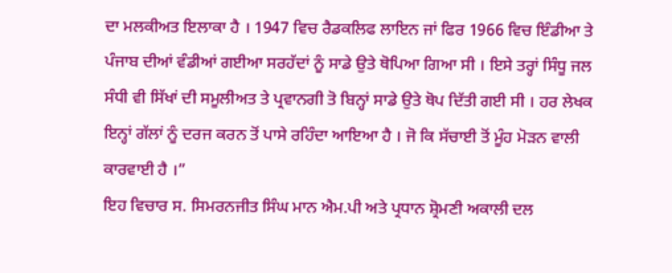ਦਾ ਮਲਕੀਅਤ ਇਲਾਕਾ ਹੈ । 1947 ਵਿਚ ਰੈਡਕਲਿਫ ਲਾਇਨ ਜਾਂ ਫਿਰ 1966 ਵਿਚ ਇੰਡੀਆ ਤੇ ਪੰਜਾਬ ਦੀਆਂ ਵੰਡੀਆਂ ਗਈਆ ਸਰਹੱਦਾਂ ਨੂੰ ਸਾਡੇ ਉਤੇ ਥੋਪਿਆ ਗਿਆ ਸੀ । ਇਸੇ ਤਰ੍ਹਾਂ ਸਿੰਧੂ ਜਲ ਸੰਧੀ ਵੀ ਸਿੱਖਾਂ ਦੀ ਸਮੂਲੀਅਤ ਤੇ ਪ੍ਰਵਾਨਗੀ ਤੋ ਬਿਨ੍ਹਾਂ ਸਾਡੇ ਉਤੇ ਥੋਪ ਦਿੱਤੀ ਗਈ ਸੀ । ਹਰ ਲੇਖਕ ਇਨ੍ਹਾਂ ਗੱਲਾਂ ਨੂੰ ਦਰਜ ਕਰਨ ਤੋਂ ਪਾਸੇ ਰਹਿੰਦਾ ਆਇਆ ਹੈ । ਜੋ ਕਿ ਸੱਚਾਈ ਤੋਂ ਮੂੰਹ ਮੋੜਨ ਵਾਲੀ ਕਾਰਵਾਈ ਹੈ ।”
ਇਹ ਵਿਚਾਰ ਸ. ਸਿਮਰਨਜੀਤ ਸਿੰਘ ਮਾਨ ਐਮ.ਪੀ ਅਤੇ ਪ੍ਰਧਾਨ ਸ਼੍ਰੋਮਣੀ ਅਕਾਲੀ ਦਲ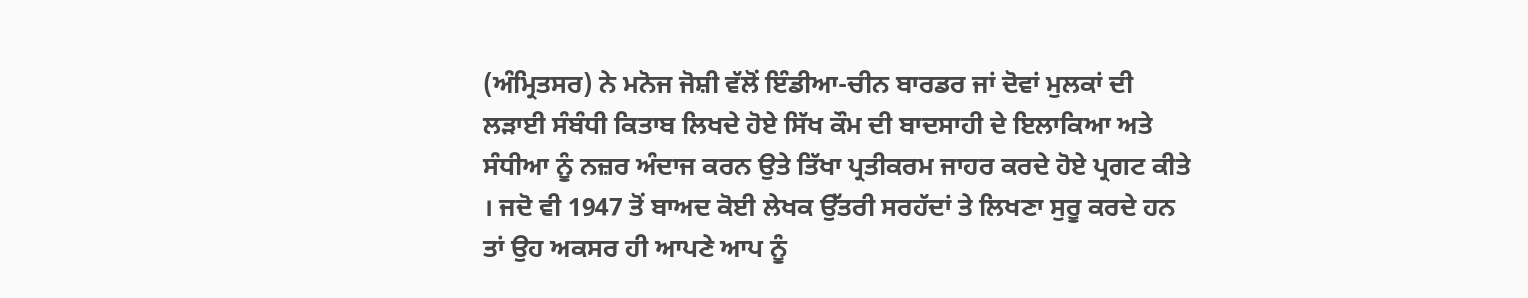(ਅੰਮ੍ਰਿਤਸਰ) ਨੇ ਮਨੋਜ ਜੋਸ਼ੀ ਵੱਲੋਂ ਇੰਡੀਆ-ਚੀਨ ਬਾਰਡਰ ਜਾਂ ਦੋਵਾਂ ਮੁਲਕਾਂ ਦੀ ਲੜਾਈ ਸੰਬੰਧੀ ਕਿਤਾਬ ਲਿਖਦੇ ਹੋਏ ਸਿੱਖ ਕੌਮ ਦੀ ਬਾਦਸਾਹੀ ਦੇ ਇਲਾਕਿਆ ਅਤੇ ਸੰਧੀਆ ਨੂੰ ਨਜ਼ਰ ਅੰਦਾਜ ਕਰਨ ਉਤੇ ਤਿੱਖਾ ਪ੍ਰਤੀਕਰਮ ਜਾਹਰ ਕਰਦੇ ਹੋਏ ਪ੍ਰਗਟ ਕੀਤੇ । ਜਦੋ ਵੀ 1947 ਤੋਂ ਬਾਅਦ ਕੋਈ ਲੇਖਕ ਉੱਤਰੀ ਸਰਹੱਦਾਂ ਤੇ ਲਿਖਣਾ ਸੁਰੂ ਕਰਦੇ ਹਨ ਤਾਂ ਉਹ ਅਕਸਰ ਹੀ ਆਪਣੇ ਆਪ ਨੂੰ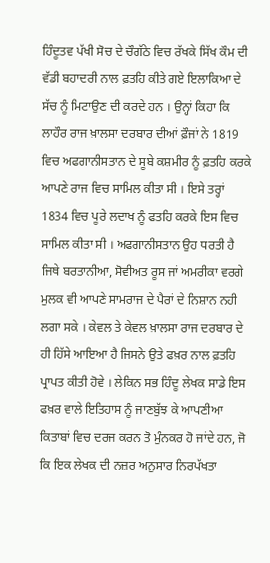ਹਿੰਦੂਤਵ ਪੱਖੀ ਸੋਚ ਦੇ ਚੌਗੱਠੇ ਵਿਚ ਰੱਖਕੇ ਸਿੱਖ ਕੌਮ ਦੀ ਵੱਡੀ ਬਹਾਦਰੀ ਨਾਲ ਫ਼ਤਹਿ ਕੀਤੇ ਗਏ ਇਲਾਕਿਆ ਦੇ ਸੱਚ ਨੂੰ ਮਿਟਾਉਣ ਦੀ ਕਰਦੇ ਹਨ । ਉਨ੍ਹਾਂ ਕਿਹਾ ਕਿ ਲਾਹੌਰ ਰਾਜ ਖ਼ਾਲਸਾ ਦਰਬਾਰ ਦੀਆਂ ਫ਼ੌਜਾਂ ਨੇ 1819 ਵਿਚ ਅਫਗਾਨੀਸਤਾਨ ਦੇ ਸੂਬੇ ਕਸ਼ਮੀਰ ਨੂੰ ਫ਼ਤਹਿ ਕਰਕੇ ਆਪਣੇ ਰਾਜ ਵਿਚ ਸਾਮਿਲ ਕੀਤਾ ਸੀ । ਇਸੇ ਤਰ੍ਹਾਂ 1834 ਵਿਚ ਪੂਰੇ ਲਦਾਖ ਨੂੰ ਫਤਹਿ ਕਰਕੇ ਇਸ ਵਿਚ ਸਾਮਿਲ ਕੀਤਾ ਸੀ । ਅਫਗਾਨੀਸਤਾਨ ਉਹ ਧਰਤੀ ਹੈ ਜਿਥੇ ਬਰਤਾਨੀਆ, ਸੋਵੀਅਤ ਰੂਸ ਜਾਂ ਅਮਰੀਕਾ ਵਰਗੇ ਮੁਲਕ ਵੀ ਆਪਣੇ ਸਾਮਰਾਜ ਦੇ ਪੈਰਾਂ ਦੇ ਨਿਸ਼ਾਨ ਨਹੀ ਲਗਾ ਸਕੇ । ਕੇਵਲ ਤੇ ਕੇਵਲ ਖ਼ਾਲਸਾ ਰਾਜ ਦਰਬਾਰ ਦੇ ਹੀ ਹਿੱਸੇ ਆਇਆ ਹੈ ਜਿਸਨੇ ਉਤੇ ਫਖ਼ਰ ਨਾਲ ਫ਼ਤਹਿ ਪ੍ਰਾਪਤ ਕੀਤੀ ਹੋਵੇ । ਲੇਕਿਨ ਸਭ ਹਿੰਦੂ ਲੇਖਕ ਸਾਡੇ ਇਸ ਫਖ਼ਰ ਵਾਲੇ ਇਤਿਹਾਸ ਨੂੰ ਜਾਣਬੁੱਝ ਕੇ ਆਪਣੀਆ ਕਿਤਾਬਾਂ ਵਿਚ ਦਰਜ ਕਰਨ ਤੋ ਮੁੰਨਕਰ ਹੋ ਜਾਂਦੇ ਹਨ, ਜੋ ਕਿ ਇਕ ਲੇਖਕ ਦੀ ਨਜ਼ਰ ਅਨੁਸਾਰ ਨਿਰਪੱਖਤਾ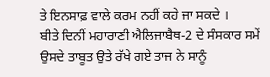ਤੇ ਇਨਸਾਫ਼ ਵਾਲੇ ਕਰਮ ਨਹੀਂ ਕਹੇ ਜਾ ਸਕਦੇ ।
ਬੀਤੇ ਦਿਨੀਂ ਮਹਾਰਾਣੀ ਐਲਿਜਾਬੈਥ-2 ਦੇ ਸੰਸਕਾਰ ਸਮੇਂ ਉਸਦੇ ਤਾਬੂਤ ਉਤੇ ਰੱਖੇ ਗਏ ਤਾਜ ਨੇ ਸਾਨੂੰ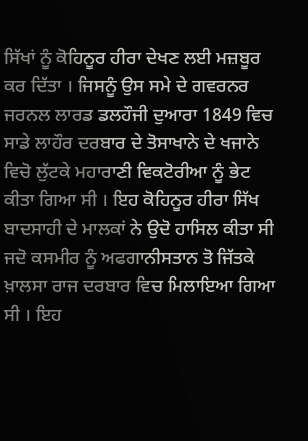ਸਿੱਖਾਂ ਨੂੰ ਕੋਹਿਨੂਰ ਹੀਰਾ ਦੇਖਣ ਲਈ ਮਜ਼ਬੂਰ ਕਰ ਦਿੱਤਾ । ਜਿਸਨੂੰ ਉਸ ਸਮੇ ਦੇ ਗਵਰਨਰ ਜਰਨਲ ਲਾਰਡ ਡਲਹੌਜੀ ਦੁਆਰਾ 1849 ਵਿਚ ਸਾਡੇ ਲਾਹੌਰ ਦਰਬਾਰ ਦੇ ਤੋਸਾਖਾਨੇ ਦੇ ਖਜਾਨੇ ਵਿਚੋ ਲੁੱਟਕੇ ਮਹਾਰਾਣੀ ਵਿਕਟੋਰੀਆ ਨੂੰ ਭੇਟ ਕੀਤਾ ਗਿਆ ਸੀ । ਇਹ ਕੋਹਿਨੂਰ ਹੀਰਾ ਸਿੱਖ ਬਾਦਸਾਹੀ ਦੇ ਮਾਲਕਾਂ ਨੇ ਉਦੋ ਹਾਸਿਲ ਕੀਤਾ ਸੀ ਜਦੋ ਕਸਮੀਰ ਨੂੰ ਅਫਗਾਨੀਸਤਾਨ ਤੋ ਜਿੱਤਕੇ ਖ਼ਾਲਸਾ ਰਾਜ ਦਰਬਾਰ ਵਿਚ ਮਿਲਾਇਆ ਗਿਆ ਸੀ । ਇਹ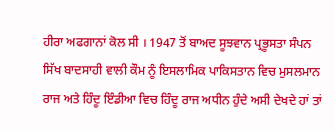ਹੀਰਾ ਅਫਗਾਨਾਂ ਕੋਲ ਸੀ । 1947 ਤੋਂ ਬਾਅਦ ਸੂਝਵਾਨ ਪ੍ਰਭੂਸਤਾ ਸੰਪਨ ਸਿੱਖ ਬਾਦਸਾਹੀ ਵਾਲੀ ਕੌਮ ਨੂੰ ਇਸਲਾਮਿਕ ਪਾਕਿਸਤਾਨ ਵਿਚ ਮੁਸਲਮਾਨ ਰਾਜ ਅਤੇ ਹਿੰਦੂ ਇੰਡੀਆ ਵਿਚ ਹਿੰਦੂ ਰਾਜ ਅਧੀਨ ਹੁੰਦੇ ਅਸੀ ਦੇਖਦੇ ਹਾਂ ਤਾਂ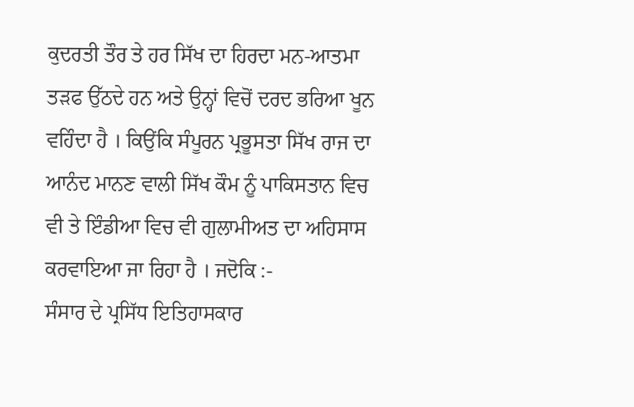ਕੁਦਰਤੀ ਤੌਰ ਤੇ ਹਰ ਸਿੱਖ ਦਾ ਹਿਰਦਾ ਮਨ-ਆਤਮਾ ਤੜਫ ਉੱਠਦੇ ਹਨ ਅਤੇ ਉਨ੍ਹਾਂ ਵਿਚੋਂ ਦਰਦ ਭਰਿਆ ਖੂਨ ਵਹਿੰਦਾ ਹੈ । ਕਿਉਂਕਿ ਸੰਪੂਰਨ ਪ੍ਰਭੂਸਤਾ ਸਿੱਖ ਰਾਜ ਦਾ ਆਨੰਦ ਮਾਨਣ ਵਾਲੀ ਸਿੱਖ ਕੌਮ ਨੂੰ ਪਾਕਿਸਤਾਨ ਵਿਚ ਵੀ ਤੇ ਇੰਡੀਆ ਵਿਚ ਵੀ ਗੁਲਾਮੀਅਤ ਦਾ ਅਹਿਸਾਸ ਕਰਵਾਇਆ ਜਾ ਰਿਹਾ ਹੈ । ਜਦੋਕਿ :-
ਸੰਸਾਰ ਦੇ ਪ੍ਰਸਿੱਧ ਇਤਿਹਾਸਕਾਰ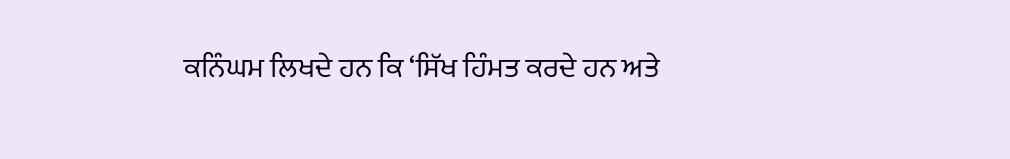ਕਨਿੰਘਮ ਲਿਖਦੇ ਹਨ ਕਿ ‘ਸਿੱਖ ਹਿੰਮਤ ਕਰਦੇ ਹਨ ਅਤੇ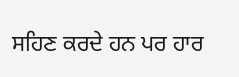ਸਹਿਣ ਕਰਦੇ ਹਨ ਪਰ ਹਾਰ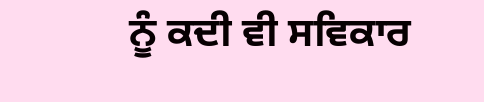ਨੂੰ ਕਦੀ ਵੀ ਸਵਿਕਾਰ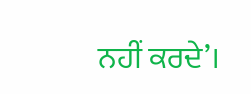ਨਹੀਂ ਕਰਦੇ’।